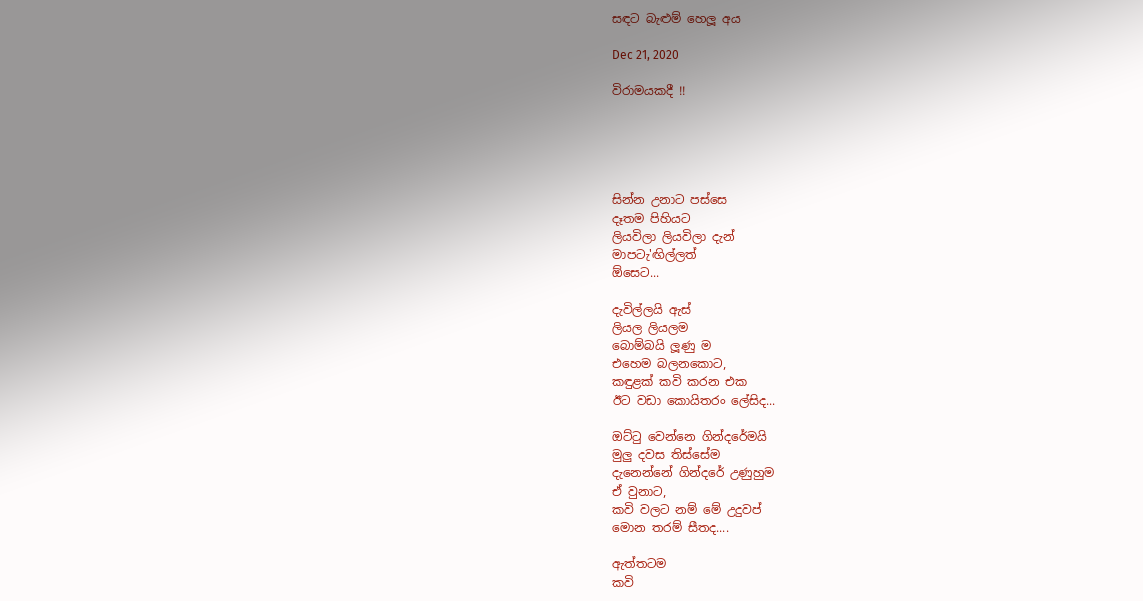සඳට බැළුම් හෙලූ අය

Dec 21, 2020

විරාමයකදී !!





සින්න උනාට පස්සෙ
දෑතම පිහියට
ලියවිලා ලියවිලා දැන්
මාපටැ'ඟිල්ලත්
ඕසෙට...

දැවිල්ලයි ඇස්
ලියල ලියලම
බොම්බයි ලූණු ම
එහෙම බලනකොට,
කඳුළක් කවි කරන එක
ඊට වඩා කොයිතරං ලේසිද...

ඔට්ටු වෙන්නෙ ගින්දරේමයි
මුලු දවස තිස්සේම
දැනෙන්නේ ගින්දරේ උණුහුම
ඒ වුනාට,
කවි වලට නම් මේ උදුවප්
මොන තරම් සීතද....

ඇත්තටම
කවි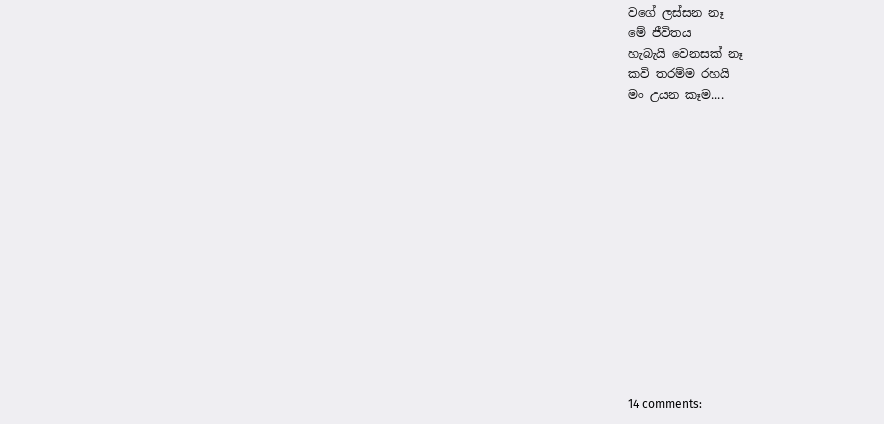වගේ ලස්සන නෑ
මේ ජීවිතය
හැබැයි වෙනසක් නෑ
කවි තරම්ම රහයි
මං උයන කෑම....














14 comments: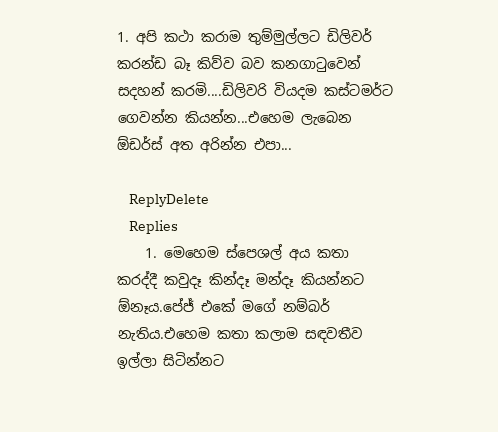1. අපි කථා කරාම තුම්මුල්ලට ඩිලිවර් කරන්ඩ බෑ කිව්ව බව කනගාටුවෙන් සදහන් කරමි....ඩිලිවරි වියදම කස්ටමර්ට ගෙවන්න කියන්න...එහෙම ලැබෙන ඕඩර්ස් අත අරින්න එපා...

    ReplyDelete
    Replies
    1. මෙහෙම ස්පෙශල් අය කතා කරද්දී කවුදෑ කින්දෑ මන්දෑ කියන්නට ඕනෑය.පේජ් එකේ මගේ නම්බර් නැතිය.එහෙම කතා කලාම සඳවතීව ඉල්ලා සිටින්නට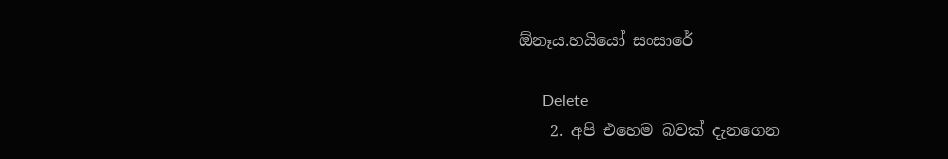ඕනෑය.හයියෝ සංසාරේ

      Delete
    2. අපි එහෙම බවක් දැනගෙන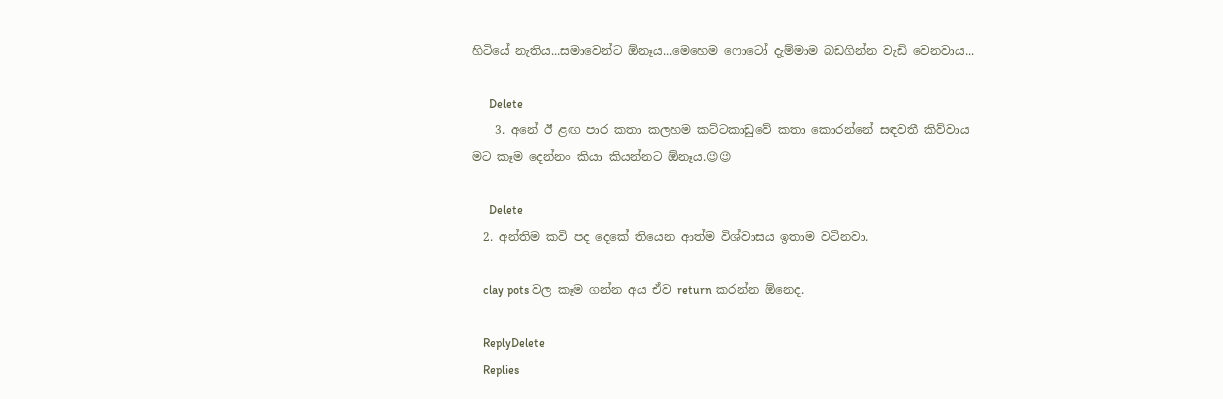හිටියේ නැතිය...සමාවෙන්ට ඕනෑය...මෙහෙම ෆොටෝ දැම්මාම බඩගින්න වැඩි වෙනවාය...

      Delete
    3. අනේ ඊ ළඟ පාර කතා කලහම කට්ටකාඩුවේ කතා කොරන්නේ සඳවතී කිව්වාය මට කෑම දෙන්නං කියා කියන්නට ඕනෑය.😉😉

      Delete
  2. අන්තිම කවි පද දෙකේ තියෙන ආත්ම විශ්වාසය ඉතාම වටිනවා.

    clay pots වල කෑම ගන්න අය ඒව return කරන්න ඕනෙද.

    ReplyDelete
    Replies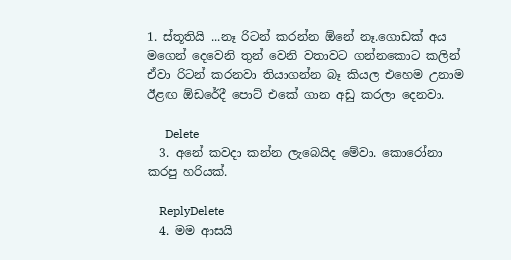1. ස්තූතියි ...නෑ රිටන් කරන්න ඕනේ නෑ.ගොඩක් අය මගෙන් දෙවෙනි තුන් වෙනි වතාවට ගන්නකොට කලින් ඒවා රිටන් කරනවා තියාගන්න බෑ කියල එහෙම උනාම ඊළඟ ඕඩරේදී පොට් එකේ ගාන අඩු කරලා දෙනවා.

      Delete
  3. අනේ කවදා කන්න ලැබෙයිද මේවා. කොරෝනා කරපු හරියක්.

    ReplyDelete
  4. මම ආසයි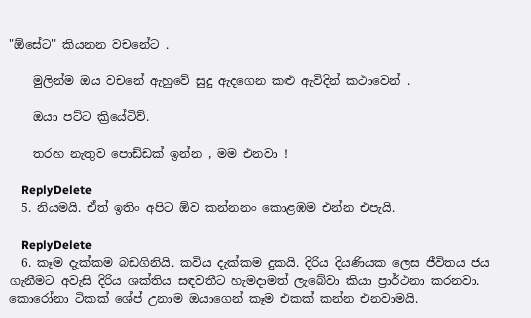"ඕසේට" කියනන වචනේට .

    මුලින්ම ඔය වචනේ ඇහුවේ සුදු ඇදගෙන කළු ඇවිදින් කථාවෙන් .

    ඔයා පට්ට ක්‍රියේටිව්.

    තරහ නැතුව පොඩ්ඩක් ඉන්න , මම එනවා !

    ReplyDelete
  5. නියමයි. ඒත් ඉතිං අපිට ඕව කන්නනං කොළඹම එන්න එපැයි.

    ReplyDelete
  6. කෑම දැක්කම බඩගිනියි. කවිය දැක්කම දුකයි. දිරිය දියණියක ලෙස ජීවිතය ජය ගැනීමට අවැසි දිරිය ශක්තිය සඳවතීට හැමදාමත් ලැබේවා කියා ප්‍රාර්ථනා කරනවා. කොරෝනා ටිකක් ශේප් උනාම ඔයාගෙන් කෑම එකක් කන්න එනවාමයි.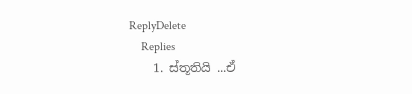ReplyDelete
    Replies
    1. ස්තූතියි ...ඒ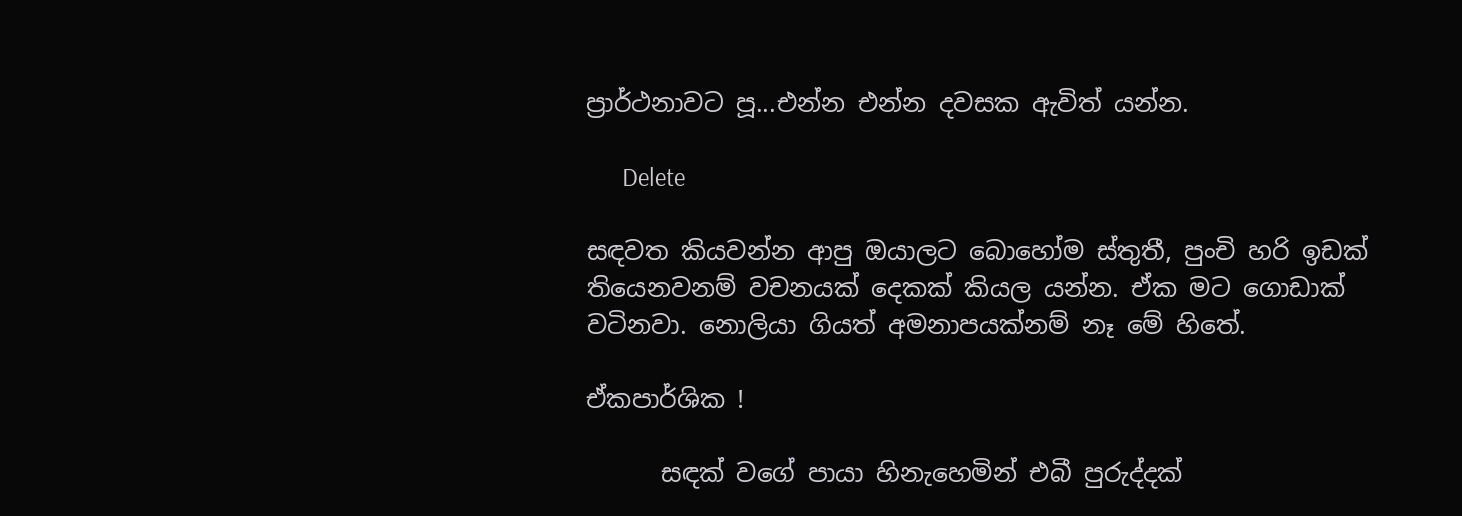ප්‍රාර්ථනාවට පූ...එන්න එන්න දවසක ඇවිත් යන්න.

      Delete

සඳවත කියවන්න ආපු ඔයාලට බොහෝම ස්තුතී, පුංචි හරි ඉඩක් තියෙනවනම් වචනයක් දෙකක් කියල යන්න. ඒක මට ගොඩාක් වටිනවා. නොලියා ගියත් අමනාපයක්නම් නෑ මේ හිතේ.

ඒකපාර්ශික !

      සඳක් වගේ පායා හිනැහෙමින් එබී පුරුද්දක්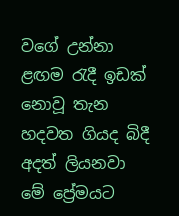වගේ උන්නා ළඟම රැදී ඉඩක් නොවූ තැන හදවත ගියද බිදී අදත් ලියනවා මේ ප්‍රේමයට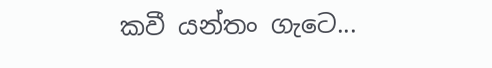කවී යන්තං ගැටෙ...